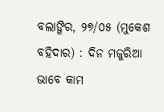ବଲାଙ୍ଗିର, ୨୭/୦୫ (ମୁକେଶ ବହିଦାର) : ଦିନ ମଜୁରିଆ ଭାବେ କାମ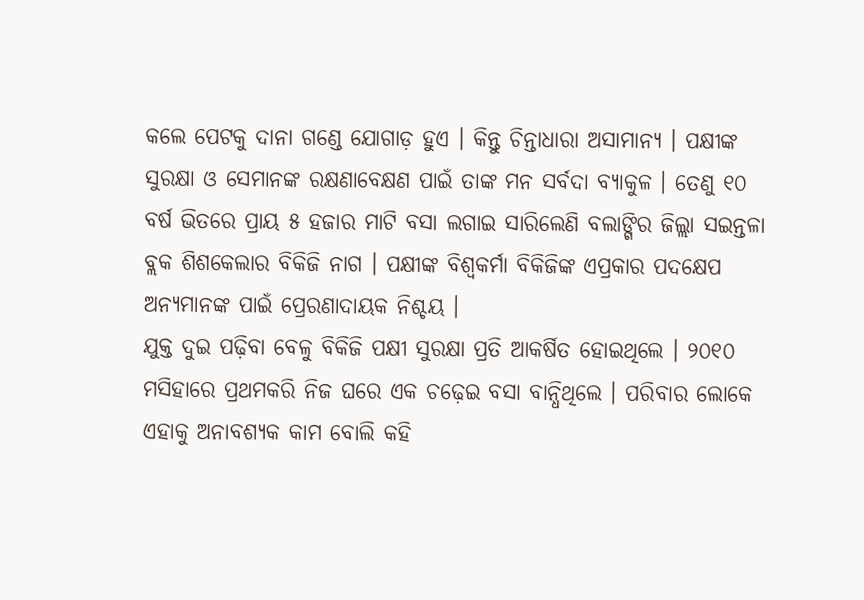କଲେ ପେଟକୁ ଦାନା ଗଣ୍ଡେ ଯୋଗାଡ଼ ହୁଏ । କିନ୍ତୁ ଚିନ୍ତାଧାରା ଅସାମାନ୍ୟ । ପକ୍ଷୀଙ୍କ ସୁରକ୍ଷା ଓ ସେମାନଙ୍କ ରକ୍ଷଣାବେକ୍ଷଣ ପାଇଁ ତାଙ୍କ ମନ ସର୍ବଦା ବ୍ୟାକୁଳ । ତେଣୁ ୧୦ ବର୍ଷ ଭିତରେ ପ୍ରାୟ ୫ ହଜାର ମାଟି ବସା ଲଗାଇ ସାରିଲେଣି ବଲାଙ୍ଗିର ଜିଲ୍ଲା ସଇନ୍ତଳା ବ୍ଲକ ଶିଶକେଲାର ବିକିଜି ନାଗ । ପକ୍ଷୀଙ୍କ ବିଶ୍ୱକର୍ମା ବିକିଜିଙ୍କ ଏପ୍ରକାର ପଦକ୍ଷେପ ଅନ୍ୟମାନଙ୍କ ପାଇଁ ପ୍ରେରଣାଦାୟକ ନିଶ୍ଚୟ ।
ଯୁକ୍ତ ଦୁଇ ପଢ଼ିବା ବେଳୁ ବିକିଜି ପକ୍ଷୀ ସୁରକ୍ଷା ପ୍ରତି ଆକର୍ଷିତ ହୋଇଥିଲେ । ୨୦୧୦ ମସିହାରେ ପ୍ରଥମକରି ନିଜ ଘରେ ଏକ ଚଢ଼େଇ ବସା ବାନ୍ଧିଥିଲେ । ପରିବାର ଲୋକେ ଏହାକୁ ଅନାବଶ୍ୟକ କାମ ବୋଲି କହି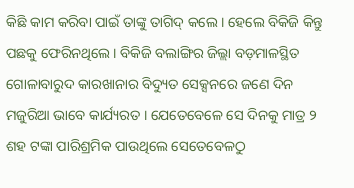କିଛି କାମ କରିବା ପାଇଁ ତାଙ୍କୁ ତାଗିଦ୍ କଲେ । ହେଲେ ବିକିଜି କିନ୍ତୁ ପଛକୁ ଫେରିନଥିଲେ । ବିକିଜି ବଲାଙ୍ଗିର ଜିଲ୍ଲା ବଡ଼ମାଳସ୍ଥିତ ଗୋଳାବାରୁଦ କାରଖାନାର ବିଦ୍ୟୁତ ସେକ୍ସନରେ ଜଣେ ଦିନ ମଜୁରିଆ ଭାବେ କାର୍ଯ୍ୟରତ । ଯେତେବେଳେ ସେ ଦିନକୁ ମାତ୍ର ୨ ଶହ ଟଙ୍କା ପାରିଶ୍ରମିକ ପାଉଥିଲେ ସେତେବେଳଠୁ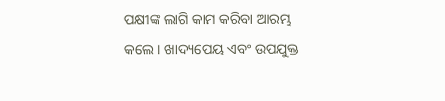ପକ୍ଷୀଙ୍କ ଲାଗି କାମ କରିବା ଆରମ୍ଭ କଲେ । ଖାଦ୍ୟପେୟ ଏବଂ ଉପଯୁକ୍ତ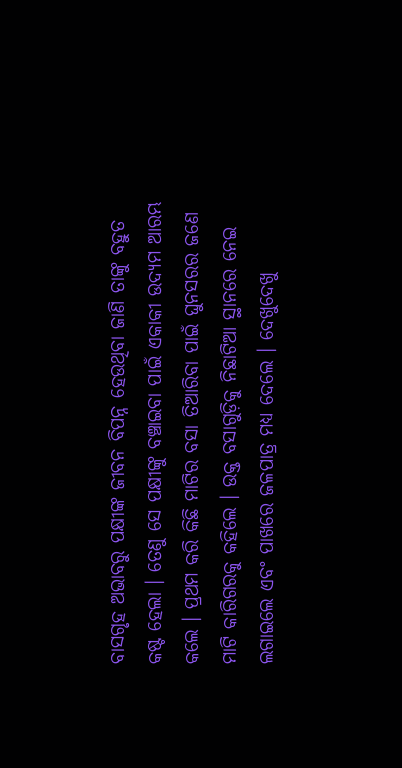ବାସଗୃହ ଅଭାବରୁ ପକ୍ଷୀଙ୍କ ଜୀବନ ବିପନ୍ନ ହେଉଥିବା ଜାଣି ତାଙ୍କୁ ବହୁତ କଷ୍ଟ ହେଲା । ତେଣୁ ସେ ପକ୍ଷୀଙ୍କୁ ବଞ୍ଚାଇବା ପାଇଁ ଏକାକୀ ଉଦ୍ୟମ ଆରମ୍ଭ କଲେ । ପ୍ରଥମ କରି କିଛି ମାଟିର ବସା ତିଆରିବା ପାଇଁ ଘୁନସରର ଜଣେ ମାଟି କାରିଗରକୁ କହିଲେ । ଉକ୍ତ ବସାଗୁଡ଼ିକୁ ନିଛାଟିଆ ସ୍ଥାନରେ ନେଇ ଲଗାଇଲେ ଏବଂ ପାଖରେ ଜଳପାତ୍ର ମଧ୍ୟ ଦେଲେ । ଦେଖୁଦେଖୁ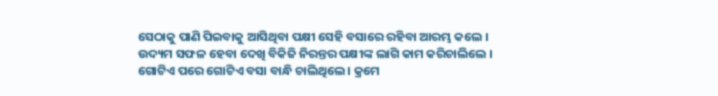ସେଠାକୁ ପାଣି ପିଇବାକୁ ଆସିଥିବା ପକ୍ଷୀ ସେହି ବସାରେ ରହିବା ଆରମ୍ଭ କଲେ । ଉଦ୍ୟମ ସଫଳ ହେବା ଦେଖି ବିକିଜି ନିରନ୍ତର ପକ୍ଷୀଙ୍କ ଲାଗି କାମ କରିଚାଲିଲେ । ଗୋଟିଏ ପରେ ଗୋଟିଏ ବସା ବାନ୍ଧି ଚାଲିଥିଲେ । କ୍ରମେ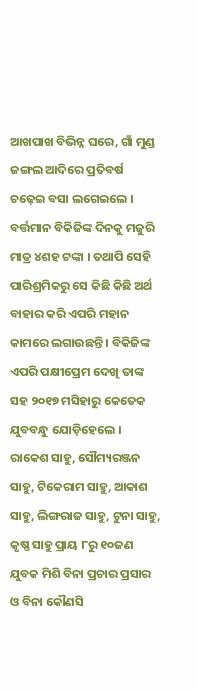ଆଖପାଖ ବିଭିନ୍ନ ଘରେ, ଗାଁ ମୁଣ୍ଡ ଜଙ୍ଗଲ ଆଦିରେ ପ୍ରତିବର୍ଷ ଚଢ଼େଇ ବସା ଲଗେଇଲେ ।
ବର୍ତ୍ତମାନ ବିକିଜିଙ୍କ ଦିନକୁ ମଜୁରି ମାତ୍ର ୪ଶହ ଟଙ୍କା । ତଥାପି ସେହି ପାରିଶ୍ରମିକରୁ ସେ କିଛି କିଛି ଅର୍ଥ ବାହାର କରି ଏପରି ମହାନ କାମରେ ଲଗାଉଛନ୍ତି । ବିକିଜିଙ୍କ ଏପରି ପକ୍ଷୀପ୍ରେମ ଦେଖି ତାଙ୍କ ସହ ୨୦୧୭ ମସିହାରୁ କେତେକ ଯୁବବନ୍ଧୁ ଯୋଡ଼ିହେଲେ । ରାକେଶ ସାହୁ, ସୌମ୍ୟରଞ୍ଜନ ସାହୁ, ଟିକେରାମ ସାହୁ, ଆକାଶ ସାହୁ, ଲିଙ୍ଗରାଜ ସାହୁ, ଟୁନା ସାହୁ, କୃଷ୍ଣ ସାହୁ ପ୍ରାୟ ୮ରୁ ୧୦ଜଣ ଯୁବକ ମିଶି ବିନା ପ୍ରଚାର ପ୍ରସାର ଓ ବିନା କୌଣସି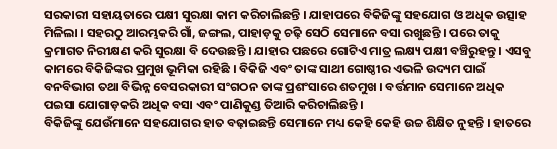ସରକାରୀ ସହାୟତାରେ ପକ୍ଷୀ ସୁରକ୍ଷା କାମ କରିଚାଲିଛନ୍ତି । ଯାହାପରେ ବିକିଜିଙ୍କୁ ସହଯୋଗ ଓ ଅଧିକ ଉତ୍ସାହ ମିଳିଲା । ସହରଠୁ ଆରମ୍ଭକରି ଗାଁ, ଜଙ୍ଗଲ, ପାହାଡ଼କୁ ଚଢ଼ି ସେଠି ସେମାନେ ବସା ରଖୁଛନ୍ତି । ପରେ ତାକୁ କ୍ରମାଗତ ନିରୀକ୍ଷଣ କରି ସୁରକ୍ଷା ବି ଦେଉଛନ୍ତି । ଯାହାର ପଛରେ ଗୋଟିଏ ମାତ୍ର ଲକ୍ଷ୍ୟ ପକ୍ଷୀ ବଞ୍ଚିରୁହନ୍ତୁ । ଏସବୁ କାମରେ ବିକିଜିଙ୍କର ପ୍ରମୁଖ ଭୂମିକା ରହିଛି । ବିକିଜି ଏବଂ ତାଙ୍କ ସାଥୀ ଗୋଷ୍ଠୀର ଏଭଳି ଉଦ୍ୟମ ପାଇଁ ବନବିଭାଗ ତଥା ବିଭିନ୍ନ ବେସରକାରୀ ସଂଗଠନ ତାଙ୍କ ପ୍ରଶଂସାରେ ଶତମୁଖ । ବର୍ତ୍ତମାନ ସେମାନେ ଅଧିକ ପଇସା ଯୋଗାଡ଼କରି ଅଧିକ ବସା ଏବଂ ପାଣିକୁଣ୍ଡ ତିଆରି କରିଚାଲିଛନ୍ତି ।
ବିକିଜିଙ୍କୁ ଯେଉଁମାନେ ସହଯୋଗର ହାତ ବଢ଼ାଇଛନ୍ତି ସେମାନେ ମଧ୍ୟ କେହି କେହି ଉଚ୍ଚ ଶିକ୍ଷିତ ନୁହନ୍ତି । ହାତରେ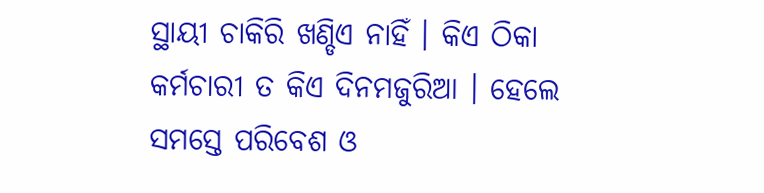ସ୍ଥାୟୀ ଚାକିରି ଖଣ୍ଡିଏ ନାହିଁ । କିଏ ଠିକା କର୍ମଚାରୀ ତ କିଏ ଦିନମଜୁରିଆ । ହେଲେ ସମସ୍ତେ ପରିବେଶ ଓ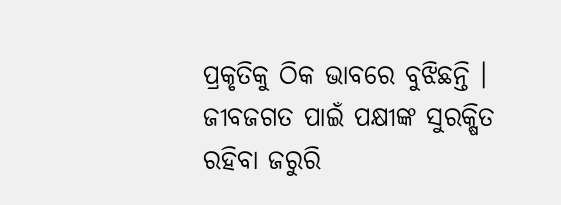ପ୍ରକୃତିକୁ ଠିକ ଭାବରେ ବୁଝିଛନ୍ତି । ଜୀବଜଗତ ପାଇଁ ପକ୍ଷୀଙ୍କ ସୁରକ୍ଷିତ ରହିବା ଜରୁରି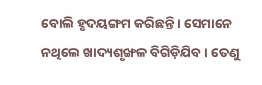ବୋଲି ହୃଦୟଙ୍ଗମ କରିଛନ୍ତି । ସେମାନେ ନଥିଲେ ଖାଦ୍ୟଶୃଙ୍ଖଳ ବିଗିଡ଼ିଯିବ । ତେଣୁ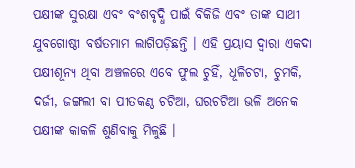ପକ୍ଷୀଙ୍କ ସୁରକ୍ଷା ଏବଂ ବଂଶବୃଦ୍ଧି ପାଇଁ ବିକିଜି ଏବଂ ତାଙ୍କ ସାଥୀ ଯୁବଗୋଷ୍ଠୀ ବର୍ଷତମାମ ଲାଗିପଡ଼ିଛନ୍ତି । ଏହି ପ୍ରୟାସ ଦ୍ୱାରା ଏକଦା ପକ୍ଷୀଶୂନ୍ୟ ଥିବା ଅଞ୍ଚଳରେ ଏବେ ଫୁଲ ଚୁହିଁ, ଧୂଳିଚଟା, ଚୁମକି, ଦର୍ଜୀ, ଜଙ୍ଗଲୀ ବା ପୀତକଣ୍ଠ ଚଟିଆ, ଘରଚଟିଆ ଭଳି ଅନେକ ପକ୍ଷୀଙ୍କ କାକଳି ଶୁଣିବାକୁ ମିଳୁଛି ।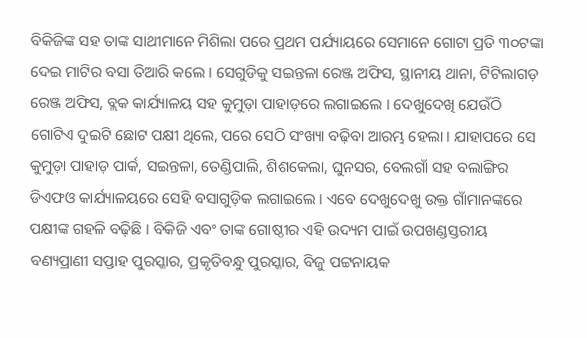ବିକିଜିଙ୍କ ସହ ତାଙ୍କ ସାଥୀମାନେ ମିଶିଲା ପରେ ପ୍ରଥମ ପର୍ଯ୍ୟାୟରେ ସେମାନେ ଗୋଟା ପ୍ରତି ୩୦ଟଙ୍କା ଦେଇ ମାଟିର ବସା ତିଆରି କଲେ । ସେଗୁଡିକୁ ସଇନ୍ତଳା ରେଞ୍ଜ ଅଫିସ, ସ୍ଥାନୀୟ ଥାନା, ଟିଟିଲାଗଡ଼ ରେଞ୍ଜ ଅଫିସ, ବ୍ଲକ କାର୍ଯ୍ୟାଳୟ ସହ କୁମୁଡ଼ା ପାହାଡ଼ରେ ଲଗାଇଲେ । ଦେଖୁଦେଖି ଯେଉଁଠି ଗୋଟିଏ ଦୁଇଟି ଛୋଟ ପକ୍ଷୀ ଥିଲେ, ପରେ ସେଠି ସଂଖ୍ୟା ବଢ଼ିବା ଆରମ୍ଭ ହେଲା । ଯାହାପରେ ସେ କୁମୁଡ଼ା ପାହାଡ଼ ପାର୍କ, ସଇନ୍ତଳା, ତେଣ୍ଡିପାଲି, ଶିଶକେଲା, ଘୁନସର, ବେଲଗାଁ ସହ ବଲାଙ୍ଗିର ଡିଏଫଓ କାର୍ଯ୍ୟାଳୟରେ ସେହି ବସାଗୁଡ଼ିକ ଲଗାଇଲେ । ଏବେ ଦେଖୁଦେଖୁ ଉକ୍ତ ଗାଁମାନଙ୍କରେ ପକ୍ଷୀଙ୍କ ଗହଳି ବଢ଼ିଛି । ବିକିଜି ଏବଂ ତାଙ୍କ ଗୋଷ୍ଠୀର ଏହି ଉଦ୍ୟମ ପାଇଁ ଉପଖଣ୍ଡସ୍ତରୀୟ ବଣ୍ୟପ୍ରାଣୀ ସପ୍ତାହ ପୁରସ୍କାର, ପ୍ରକୃତିବନ୍ଧୁ ପୁରସ୍କାର, ବିଜୁ ପଟ୍ଟନାୟକ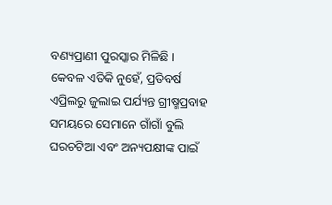ବଣ୍ୟପ୍ରାଣୀ ପୁରସ୍କାର ମିଳିଛି । କେବଳ ଏତିକି ନୁହେଁ, ପ୍ରତିବର୍ଷ ଏପ୍ରିଲରୁ ଜୁଲାଇ ପର୍ଯ୍ୟନ୍ତ ଗ୍ରୀଷ୍ମପ୍ରବାହ ସମୟରେ ସେମାନେ ଗାଁଗାଁ ବୁଲି ଘରଚଟିଆ ଏବଂ ଅନ୍ୟପକ୍ଷୀଙ୍କ ପାଇଁ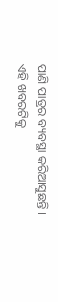ପାଣି ପାତ୍ରର ବ୍ୟବସ୍ଥା କରିଆସୁଛନ୍ତି ।
ଏହି ଖବରଟିକୁ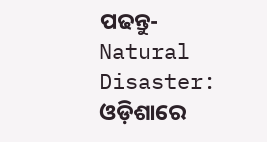ପଢନ୍ତୁ- Natural Disaster: ଓଡ଼ିଶାରେ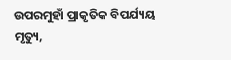ଉପରମୁହାଁ ପ୍ରାକୃତିକ ବିପର୍ଯ୍ୟୟ ମୃତ୍ୟୁ,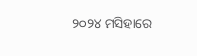୨୦୨୪ ମସିହାରେ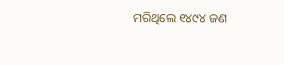ମରିଥିଲେ ୧୪୯୪ ଜଣ